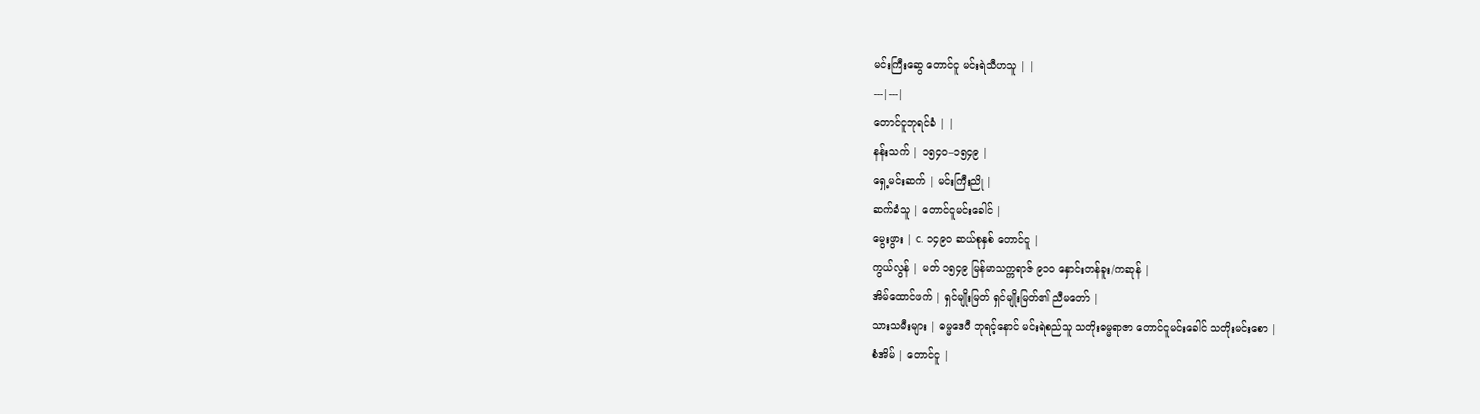မင်းကြီးဆွေ တောင်ငူ မင်းရဲသီဟသူ | |
---|---|
တောင်ငူဘုရင်ခံ | |
နန်းသက် | ၁၅၄၀–၁၅၄၉ |
ရှေ့မင်းဆက် | မင်းကြီးညို |
ဆက်ခံသူ | တောင်ငူမင်းခေါင် |
မွေးဖွား | c. ၁၄၉၀ ဆယ်စုနှစ် တောင်ငူ |
ကွယ်လွန် | မတ် ၁၅၄၉ မြန်မာသက္ကရာဇ် ၉၁၀ နှောင်းတန်ခူး/ကဆုန် |
အိမ်ထောင်ဖက် | ရှင်မျိုးမြတ် ရှင်မျိုးမြတ်၏ ညီမတော် |
သားသမီးများ | ဓမ္မဒေဝီ ဘုရင့်နောင် မင်းရဲစည်သူ သတိုးဓမ္မရာဇာ တောင်ငူမင်းခေါင် သတိုးမင်းစော |
စံအိမ် | တောင်ငူ |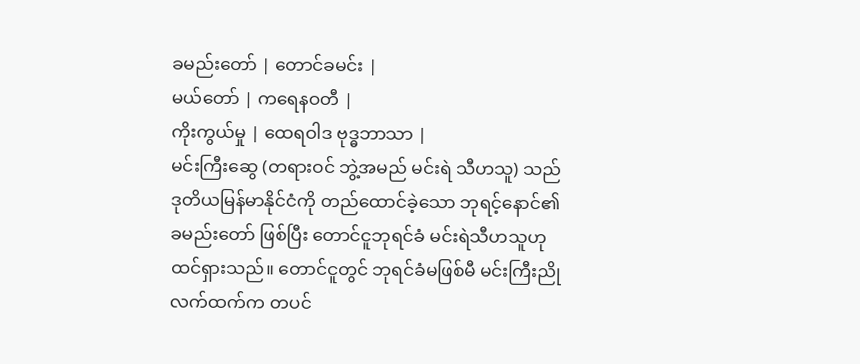ခမည်းတော် | တောင်ခမင်း |
မယ်တော် | ကရေနဝတီ |
ကိုးကွယ်မှု | ထေရဝါဒ ဗုဒ္ဓဘာသာ |
မင်းကြီးဆွေ (တရားဝင် ဘွဲ့အမည် မင်းရဲ သီဟသူ) သည် ဒုတိယမြန်မာနိုင်ငံကို တည်ထောင်ခဲ့သော ဘုရင့်နောင်၏ ခမည်းတော် ဖြစ်ပြီး တောင်ငူဘုရင်ခံ မင်းရဲသီဟသူဟု ထင်ရှားသည်။ တောင်ငူတွင် ဘုရင်ခံမဖြစ်မီ မင်းကြီးညိုလက်ထက်က တပင်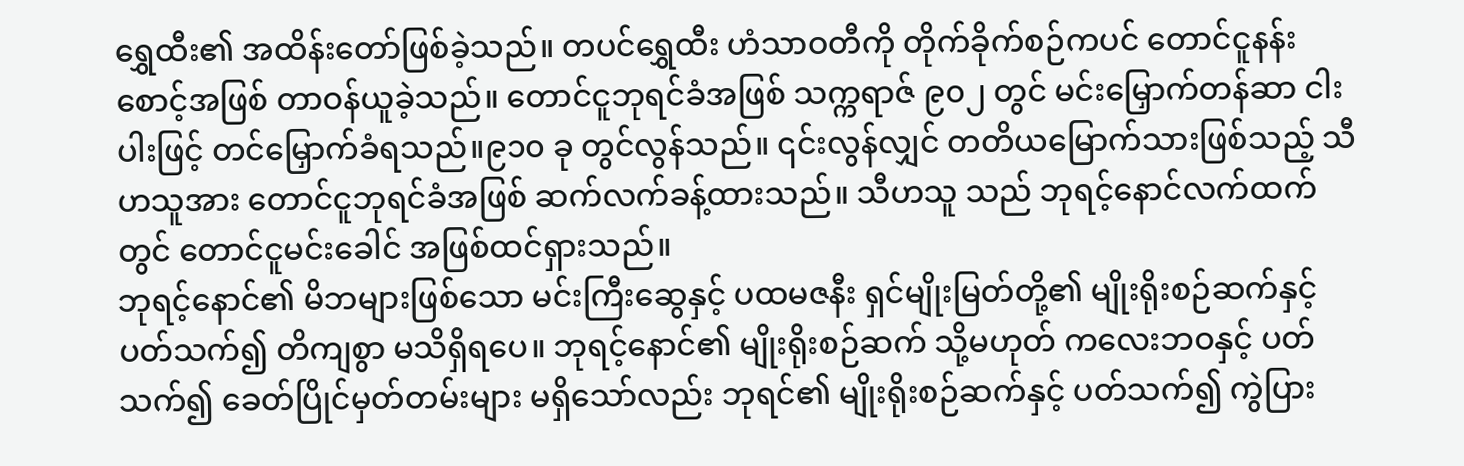ရွှေထီး၏ အထိန်းတော်ဖြစ်ခဲ့သည်။ တပင်ရွှေထီး ဟံသာဝတီကို တိုက်ခိုက်စဉ်ကပင် တောင်ငူနန်းစောင့်အဖြစ် တာဝန်ယူခဲ့သည်။ တောင်ငူဘုရင်ခံအဖြစ် သက္ကရာဇ် ၉၀၂ တွင် မင်းမြှောက်တန်ဆာ ငါးပါးဖြင့် တင်မြှောက်ခံရသည်။၉၁၀ ခု တွင်လွန်သည်။ ၎င်းလွန်လျှင် တတိယမြောက်သားဖြစ်သည့် သီဟသူအား တောင်ငူဘုရင်ခံအဖြစ် ဆက်လက်ခန့်ထားသည်။ သီဟသူ သည် ဘုရင့်နောင်လက်ထက်တွင် တောင်ငူမင်းခေါင် အဖြစ်ထင်ရှားသည်။
ဘုရင့်နောင်၏ မိဘများဖြစ်သော မင်းကြီးဆွေနှင့် ပထမဇနီး ရှင်မျိုးမြတ်တို့၏ မျိုးရိုးစဉ်ဆက်နှင့် ပတ်သက်၍ တိကျစွာ မသိရှိရပေ။ ဘုရင့်နောင်၏ မျိုးရိုးစဉ်ဆက် သို့မဟုတ် ကလေးဘဝနှင့် ပတ်သက်၍ ခေတ်ပြိုင်မှတ်တမ်းများ မရှိသော်လည်း ဘုရင်၏ မျိုးရိုးစဉ်ဆက်နှင့် ပတ်သက်၍ ကွဲပြား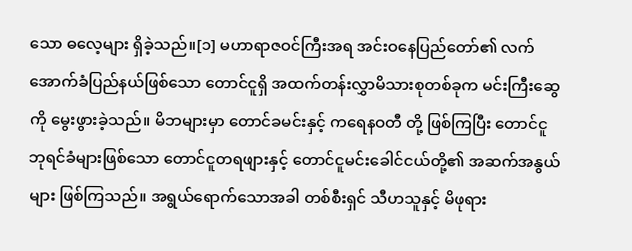သော ဓလေ့များ ရှိခဲ့သည်။[၁] မဟာရာဇဝင်ကြီးအရ အင်းဝနေပြည်တော်၏ လက်အောက်ခံပြည်နယ်ဖြစ်သော တောင်ငူရှိ အထက်တန်းလွှာမိသားစုတစ်ခုက မင်းကြီးဆွေကို မွေးဖွားခဲ့သည်။ မိဘများမှာ တောင်ခမင်းနှင့် ကရေနဝတီ တို့ ဖြစ်ကြပြီး တောင်ငူဘုရင်ခံများဖြစ်သော တောင်ငူတရဖျားနှင့် တောင်ငူမင်းခေါင်ငယ်တို့၏ အဆက်အနွယ်များ ဖြစ်ကြသည်။ အရွယ်ရောက်သောအခါ တစ်စီးရှင် သီဟသူနှင့် မိဖုရား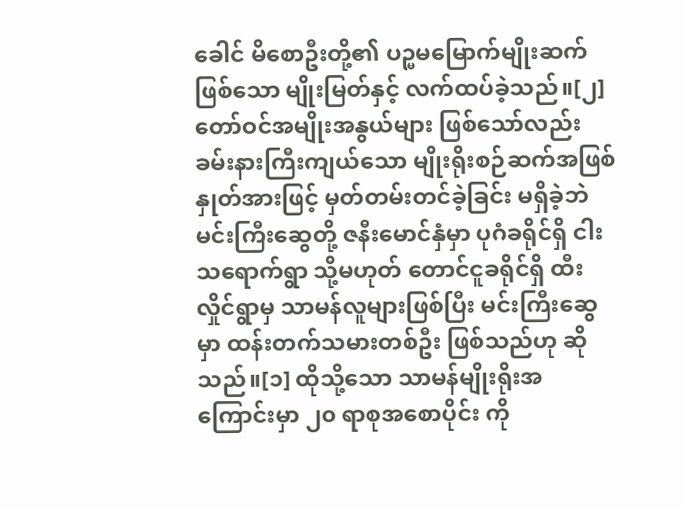ခေါင် မိစောဦးတို့၏ ပဉ္မမမြောက်မျိုးဆက်ဖြစ်သော မျိုးမြတ်နှင့် လက်ထပ်ခဲ့သည်။[၂]
တော်ဝင်အမျိုးအနွယ်များ ဖြစ်သော်လည်း ခမ်းနားကြီးကျယ်သော မျိုးရိုးစဉ်ဆက်အဖြစ် နှုတ်အားဖြင့် မှတ်တမ်းတင်ခဲ့ခြင်း မရှိခဲ့ဘဲ မင်းကြီးဆွေတို့ ဇနီးမောင်နှံမှာ ပုဂံခရိုင်ရှိ ငါးသရောက်ရွာ သို့မဟုတ် တောင်ငူခရိုင်ရှိ ထီးလှိုင်ရွာမှ သာမန်လူများဖြစ်ပြီး မင်းကြီးဆွေမှာ ထန်းတက်သမားတစ်ဦး ဖြစ်သည်ဟု ဆိုသည်။[၁] ထိုသို့သော သာမန်မျိုးရိုးအကြောင်းမှာ ၂၀ ရာစုအစောပိုင်း ကို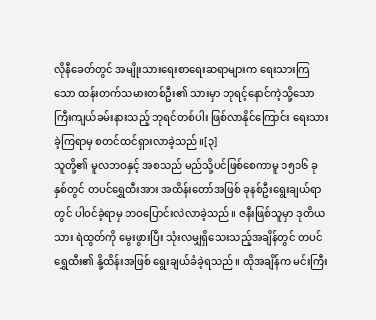လိုနီခေတ်တွင် အမျိုးသားရေးစာရေးဆရာများက ရေးသားကြသော ထန်းတက်သမားတစ်ဦး၏ သားမှာ ဘုရင့်နောင်ကဲ့သို့သော ကြီးကျယ်ခမ်းနားသည့် ဘုရင်တစ်ပါး ဖြစ်လာနိုင်ကြောင်း ရေးသားခဲ့ကြရာမှ စတင်ထင်ရှားလာခဲ့သည်။[၃]
သူတို့၏ မူလဘဝနှင့် အစသည် မည်သို့ပင်ဖြစ်စေကာမူ ၁၅၁၆ ခုနှစ်တွင် တပင်ရွှေထီးအား အထိန်းတော်အဖြစ် ခုနစ်ဦးရွေးချယ်ရာတွင် ပါဝင်ခဲ့ရာမှ ဘဝပြောင်းလဲလာခဲ့သည်။ ဇနီးဖြစ်သူမှာ ဒုတိယသား ရဲထွတ်ကို မွေးဖွားပြီး သုံးလမျှရှိသေးသည့်အချိန်တွင် တပင်ရွှေထီး၏ နို့ထိန်းအဖြစ် ရွေးချယ်ခံခဲ့ရသည်။ ထိုအချိန်က မင်းကြီး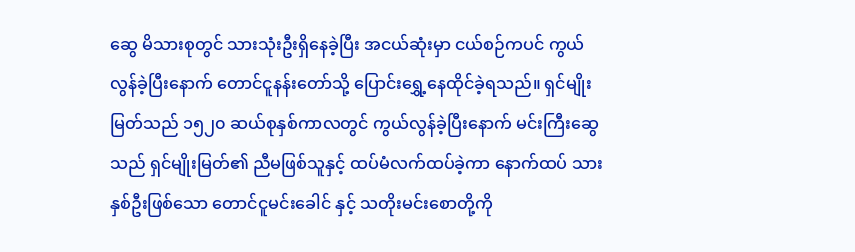ဆွေ မိသားစုတွင် သားသုံးဦးရှိနေခဲ့ပြီး အငယ်ဆုံးမှာ ငယ်စဉ်ကပင် ကွယ်လွန်ခဲ့ပြီးနောက် တောင်ငူနန်းတော်သို့ ပြောင်းရွှေ့နေထိုင်ခဲ့ရသည်။ ရှင်မျိုးမြတ်သည် ၁၅၂၀ ဆယ်စုနှစ်ကာလတွင် ကွယ်လွန်ခဲ့ပြီးနောက် မင်းကြီးဆွေသည် ရှင်မျိုးမြတ်၏ ညီမဖြစ်သူနှင့် ထပ်မံလက်ထပ်ခဲ့ကာ နောက်ထပ် သားနှစ်ဦးဖြစ်သော တောင်ငူမင်းခေါင် နှင့် သတိုးမင်းစောတို့ကို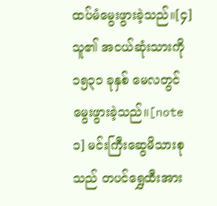ထပ်မံမွေးဖွားခဲ့သည်။[၄] သူ၏ အငယ်ဆုံးသားကို ၁၅၃၁ ခုနှစ် မေလတွင် မွေးဖွားခဲ့သည်။[note ၁] မင်းကြီးဆွေမိသားစုသည် တပင်ရွှေထီးအား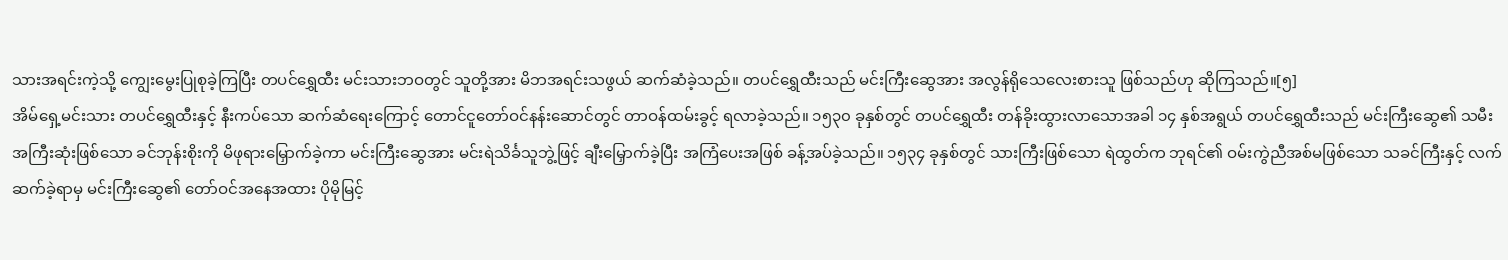သားအရင်းကဲ့သို့ ကျွေးမွေးပြုစုခဲ့ကြပြီး တပင်ရွှေထီး မင်းသားဘဝတွင် သူတို့အား မိဘအရင်းသဖွယ် ဆက်ဆံခဲ့သည်။ တပင်ရွှေထီးသည် မင်းကြီးဆွေအား အလွန်ရိုသေလေးစားသူ ဖြစ်သည်ဟု ဆိုကြသည်။[၅]
အိမ်ရှေ့မင်းသား တပင်ရွှေထီးနှင့် နီးကပ်သော ဆက်ဆံရေးကြောင့် တောင်ငူတော်ဝင်နန်းဆောင်တွင် တာဝန်ထမ်းခွင့် ရလာခဲ့သည်။ ၁၅၃၀ ခုနှစ်တွင် တပင်ရွှေထီး တန်ခိုးထွားလာသောအခါ ၁၄ နှစ်အရွယ် တပင်ရွှေထီးသည် မင်းကြီးဆွေ၏ သမီးအကြီးဆုံးဖြစ်သော ခင်ဘုန်းစိုးကို မိဖုရားမြှောက်ခဲ့ကာ မင်းကြီးဆွေအား မင်းရဲသိင်္ခသူဘွဲ့ဖြင့် ချီးမြှောက်ခဲ့ပြီး အကြံပေးအဖြစ် ခန့်အပ်ခဲ့သည်။ ၁၅၃၄ ခုနှစ်တွင် သားကြီးဖြစ်သော ရဲထွတ်က ဘုရင်၏ ဝမ်းကွဲညီအစ်မဖြစ်သော သခင်ကြီးနှင့် လက်ဆက်ခဲ့ရာမှ မင်းကြီးဆွေ၏ တော်ဝင်အနေအထား ပိုမိုမြင့်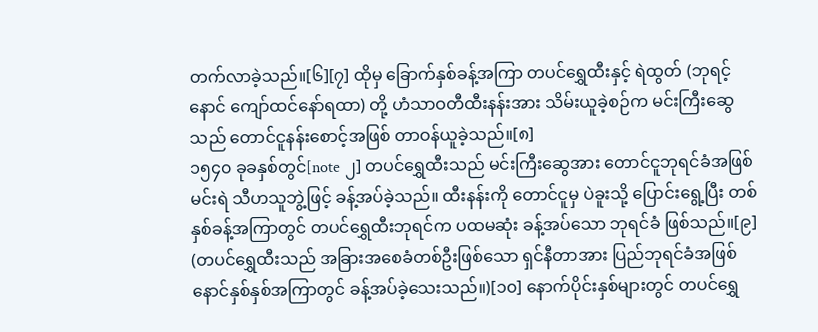တက်လာခဲ့သည်။[၆][၇] ထိုမှ ခြောက်နှစ်ခန့်အကြာ တပင်ရွှေထီးနှင့် ရဲထွတ် (ဘုရင့်နောင် ကျော်ထင်နော်ရထာ) တို့ ဟံသာဝတီထီးနန်းအား သိမ်းယူခဲ့စဉ်က မင်းကြီးဆွေသည် တောင်ငူနန်းစောင့်အဖြစ် တာဝန်ယူခဲ့သည်။[၈]
၁၅၄၀ ခုခနှစ်တွင်[note ၂] တပင်ရွှေထီးသည် မင်းကြီးဆွေအား တောင်ငူဘုရင်ခံအဖြစ် မင်းရဲ သီဟသူဘွဲ့ဖြင့် ခန့်အပ်ခဲ့သည်။ ထီးနန်းကို တောင်ငူမှ ပဲခူးသို့ ပြောင်းရွေ့ပြီး တစ်နှစ်ခန့်အကြာတွင် တပင်ရွှေထီးဘုရင်က ပထမဆုံး ခန့်အပ်သော ဘုရင်ခံ ဖြစ်သည်။[၉] (တပင်ရွှေထီးသည် အခြားအစေခံတစ်ဦးဖြစ်သော ရှင်နီတာအား ပြည်ဘုရင်ခံအဖြစ် နောင်နှစ်နှစ်အကြာတွင် ခန့်အပ်ခဲ့သေးသည်။)[၁၀] နောက်ပိုင်းနှစ်များတွင် တပင်ရွှေ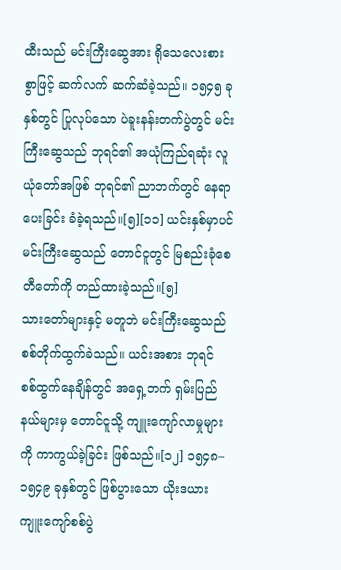ထီးသည် မင်းကြီးဆွေအား ရိုသေလေးစားစွာဖြင့် ဆက်လက် ဆက်ဆံခဲ့သည်။ ၁၅၄၅ ခုနှစ်တွင် ပြုလုပ်သော ပဲခူးနန်းတက်ပွဲတွင် မင်းကြီးဆွေသည် ဘုရင်၏ အယုံကြည်ရဆုံး လူယုံတော်အဖြစ် ဘုရင်၏ ညာဘက်တွင် နေရာပေးခြင်း ခံခဲ့ရသည်။[၅][၁၁] ယင်းနှစ်မှာပင် မင်းကြီးဆွေသည် တောင်ငူတွင် မြစည်းခုံစေတီတော်ကို တည်ထားခဲ့သည်။[၅]
သားတော်များနှင့် မတူဘဲ မင်းကြီးဆွေသည် စစ်တိုက်ထွက်ခဲသည်။ ယင်းအစား ဘုရင် စစ်ထွက်နေချိန်တွင် အရှေ့ဘက် ရှမ်းပြည်နယ်များမှ တောင်ငူသို့ ကျူးကျော်လာမှုများကို ကာကွယ်ခဲ့ခြင်း ဖြစ်သည်။[၁၂] ၁၅၄၈–၁၅၄၉ ခုနှစ်တွင် ဖြစ်ပွားသော ယိုးဒယားကျူးကျော်စစ်ပွဲ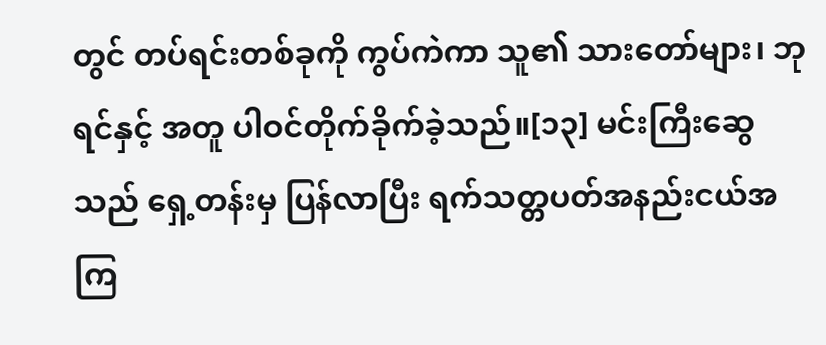တွင် တပ်ရင်းတစ်ခုကို ကွပ်ကဲကာ သူ၏ သားတော်များ၊ ဘုရင်နှင့် အတူ ပါဝင်တိုက်ခိုက်ခဲ့သည်။[၁၃] မင်းကြီးဆွေသည် ရှေ့တန်းမှ ပြန်လာပြီး ရက်သတ္တပတ်အနည်းငယ်အကြ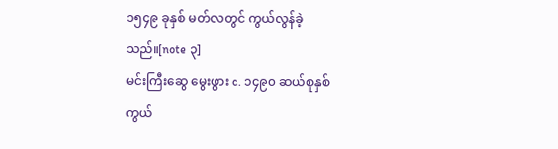၁၅၄၉ ခုနှစ် မတ်လတွင် ကွယ်လွန်ခဲ့သည်။[note ၃]
မင်းကြီးဆွေ မွေးဖွား c. ၁၄၉၀ ဆယ်စုနှစ် ကွယ်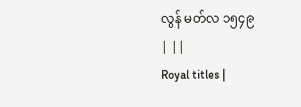လွန် မတ်လ ၁၅၄၉
| ||
Royal titles |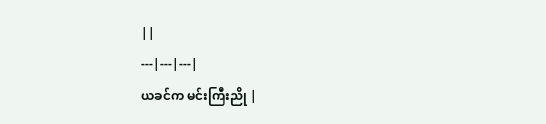||
---|---|---|
ယခင်က မင်းကြီးညို |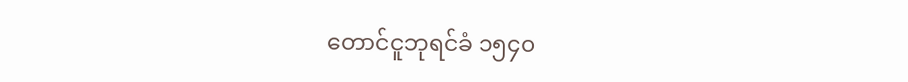တောင်ငူဘုရင်ခံ ၁၅၄၀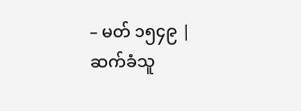– မတ် ၁၅၄၉ |
ဆက်ခံသူ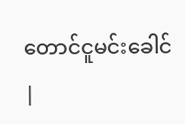တောင်ငူမင်းခေါင် |